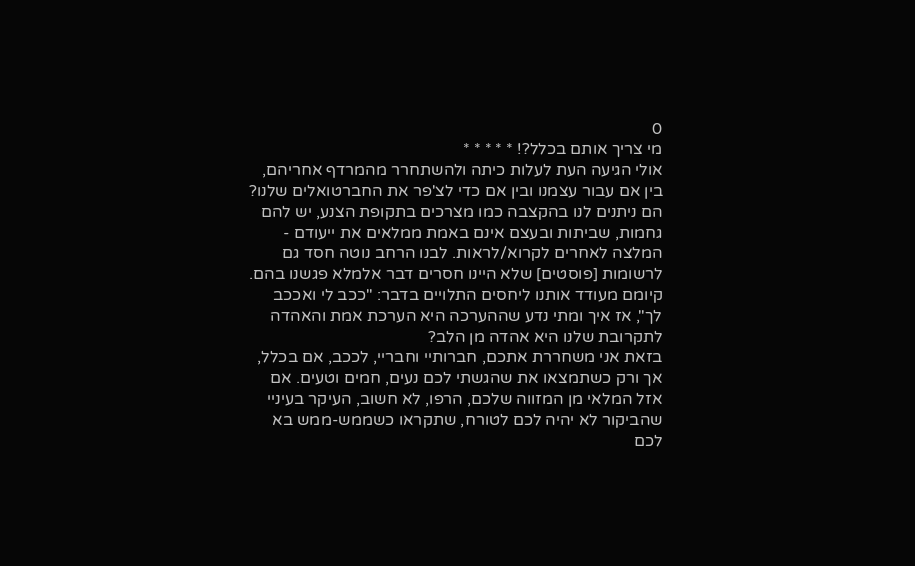0
מי צריך אותם בכלל?! * * * * *
אולי הגיעה העת לעלות כיתה ולהשתחרר מהמרדף אחריהם, בין אם עבור עצמנו ובין אם כדי לצ'פר את החברטואלים שלנו?
הם ניתנים לנו בהקצבה כמו מצרכים בתקופת הצנע, יש להם גחמות, שביתות ובעצם אינם באמת ממלאים את ייעודם - המלצה לאחרים לקרוא/לראות. לבנו הרחב נוטה חסד גם לרשומות [פוסטים] שלא היינו חסרים דבר אלמלא פגשנו בהם.
קיומם מעודד אותנו ליחסים התלויים בדבר: "ככב לי ואככב לך", אז איך ומתי נדע שההערכה היא הערכת אמת והאהדה לתקרובת שלנו היא אהדה מן הלב?
בזאת אני משחררת אתכם, חברותיי וחבריי, לככב, אם בכלל, אך ורק כשתמצאו את שהגשתי לכם נעים, חמים וטעים. אם אזל המלאי מן המזווה שלכם, הרפו, לא חשוב, העיקר בעיניי שהביקור לא יהיה לכם לטורח, שתקראו כשממש-ממש בא לכם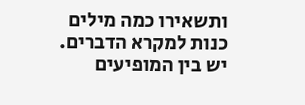ותשאירו כמה מילים כנות למקרא הדברים.
יש בין המופיעים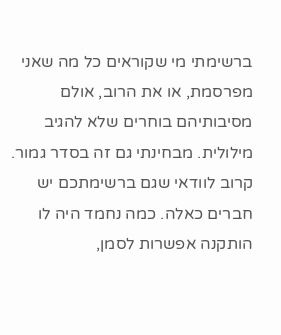ברשימתי מי שקוראים כל מה שאני מפרסמת, או את הרוב, אולם מסיבותיהם בוחרים שלא להגיב מילולית. מבחינתי גם זה בסדר גמור. קרוב לוודאי שגם ברשימתכם יש חברים כאלה. כמה נחמד היה לו הותקנה אפשרות לסמן,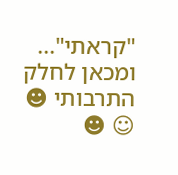"קראתי"...
ומכאן לחלק התרבותי ☻ ☺ ☻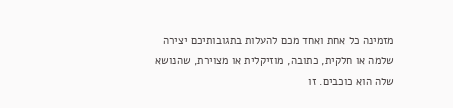מזמינה כל אחת ואחד מכם להעלות בתגובותיכם יצירה שלמה או חלקית, כתובה, מוזיקלית או מצוירת, שהנושא שלה הוא כוכבים. זו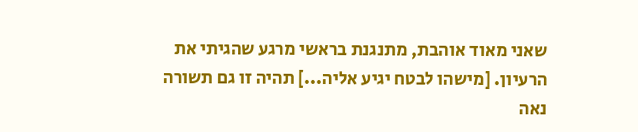שאני מאוד אוהבת, מתנגנת בראשי מרגע שהגיתי את הרעיון. [מישהו לבטח יגיע אליה...] תהיה זו גם תשורה נאה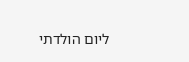ליום הולדתי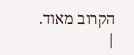הקרוב מאוד.
|